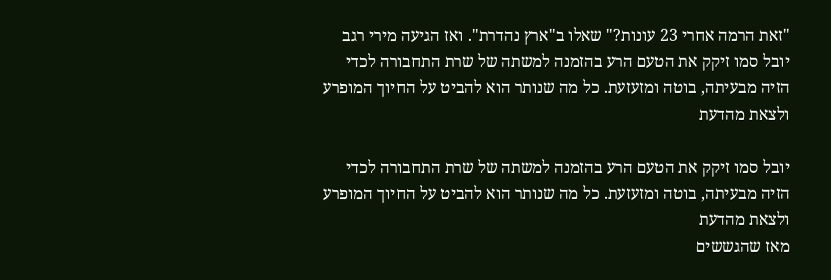"זאת הרמה אחרי 23 עונות?" שאלו ב"ארץ נהדרת". ואז הגיעה מירי רגב
יובל סמו זיקק את הטעם הרע בהזמנה למשתה של שרת התחבורה לכדי הזיה מבעיתה, בוטה ומזעזעת. כל מה שנותר הוא להביט על החיוך המופרע ולצאת מהדעת

יובל סמו זיקק את הטעם הרע בהזמנה למשתה של שרת התחבורה לכדי הזיה מבעיתה, בוטה ומזעזעת. כל מה שנותר הוא להביט על החיוך המופרע ולצאת מהדעת
מאז שהגששים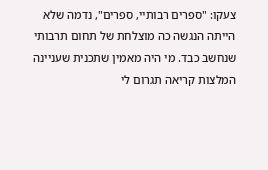צעקו: "ספרים רבותיי, ספרים", נדמה שלא הייתה הנגשה כה מוצלחת של תחום תרבותי שנחשב כבד. מי היה מאמין שתכנית שעניינה המלצות קריאה תגרום לי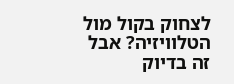לצחוק בקול מול הטלוויזיה? אבל זה בדיוק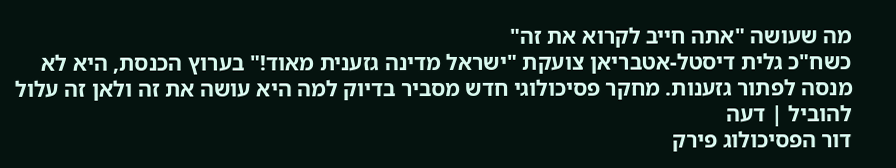מה שעושה "אתה חייב לקרוא את זה"
כשח"כ גלית דיסטל-אטבריאן צועקת "ישראל מדינה גזענית מאוד!" בערוץ הכנסת, היא לא מנסה לפתור גזענות. מחקר פסיכולוגי חדש מסביר בדיוק למה היא עושה את זה ולאן זה עלול להוביל | דעה
דור הפסיכולוג פירק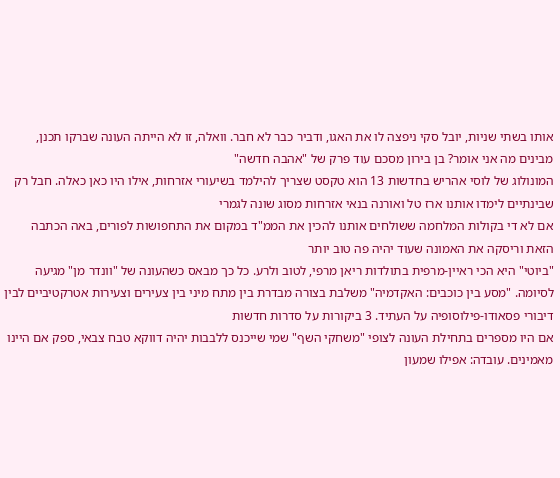אותו בשתי שניות, יובל סקי ניפצה לו את האגו, ודביר כבר לא חבר. וואלה, זו לא הייתה העונה שברקו תכנן, מבינים מה אני אומר? בן בירון מסכם עוד פרק של "אהבה חדשה"
המונולוג של לוסי אהריש בחדשות 13 הוא טקסט שצריך להילמד בשיעורי אזרחות, אילו היו כאן כאלה. חבל רק שבינתיים לימדו אותנו ארז טל ואורנה בנאי אזרחות מסוג שונה לגמרי
אם לא די בקולות המלחמה ששולחים אותנו להכין את הממ"ד במקום את התחפושות לפורים, באה הכתבה הזאת וריסקה את האמונה שעוד יהיה פה טוב יותר
"ביוטי" היא הכי ראיין-מרפית בתולדות ריאן מרפי, לטוב ולרע. כל כך מבאס כשהעונה של "וונדר מן" מגיעה לסיומה. "מסע בין כוכבים: האקדמיה" משלבת בצורה מבדרת בין מתח מיני בין צעירים וצעירות אטרקטיביים לבין דיבורי פסאודו-פילוסופיה על העתיד. 3 ביקורות על סדרות חדשות
אם היו מספרים בתחילת העונה לצופי "משחקי השף" שמי שייכנס ללבבות יהיה דווקא טבח צבאי, ספק אם היינו מאמינים. עובדה: אפילו שמעון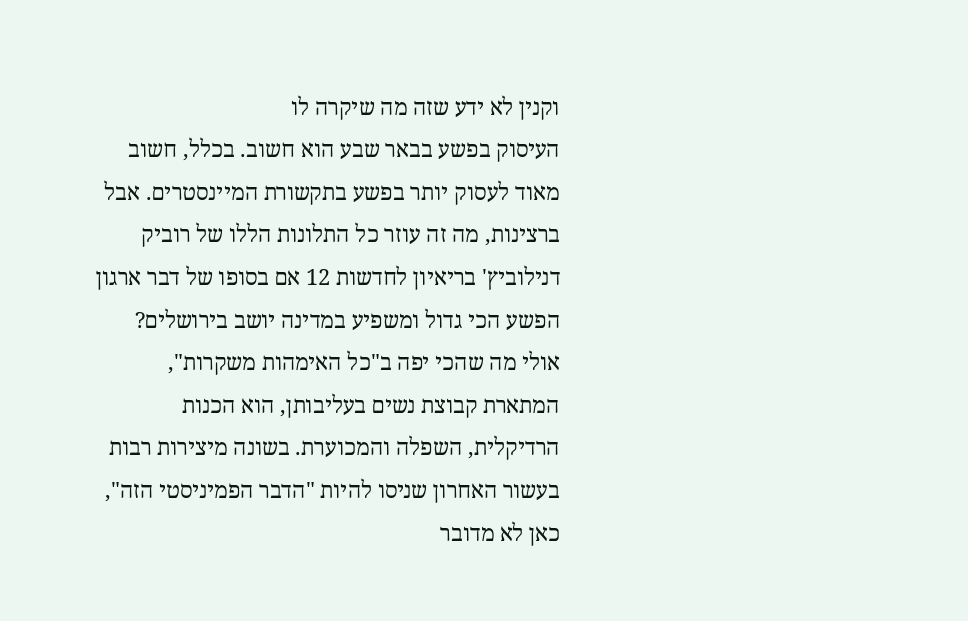וקנין לא ידע שזה מה שיקרה לו
העיסוק בפשע בבאר שבע הוא חשוב. בכלל, חשוב מאוד לעסוק יותר בפשע בתקשורת המיינסטרים. אבל ברצינות, מה זה עוזר כל התלונות הללו של רוביק דנילוביץ' בריאיון לחדשות 12 אם בסופו של דבר ארגון הפשע הכי גדול ומשפיע במדינה יושב בירושלים?
אולי מה שהכי יפה ב"כל האימהות משקרות", המתארת קבוצת נשים בעליבותן, הוא הכנות הרדיקלית, השפלה והמכוערת. בשונה מיצירות רבות בעשור האחרון שניסו להיות "הדבר הפמיניסטי הזה", כאן לא מדובר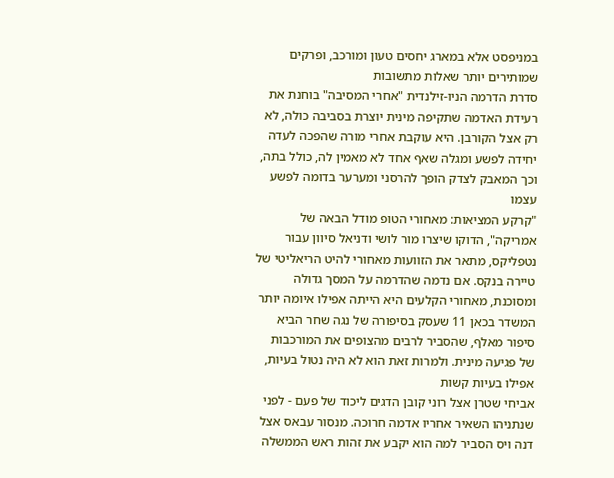במניפסט אלא במארג יחסים טעון ומורכב, ופרקים שמותירים יותר שאלות מתשובות
סדרת הדרמה הניו-זילנדית "אחרי המסיבה" בוחנת את רעידת האדמה שתקיפה מינית יוצרת בסביבה כולה, לא רק אצל הקורבן. היא עוקבת אחרי מורה שהפכה לעדה יחידה לפשע ומגלה שאף אחד לא מאמין לה, כולל בתה, וכך המאבק לצדק הופך להרסני ומערער בדומה לפשע עצמו
"קרקע המציאות: מאחורי הטופ מודל הבאה של אמריקה", הדוקו שיצרו מור לושי ודניאל סיוון עבור נטפליקס, מתאר את הזוועות מאחורי להיט הריאליטי של טיירה בנקס. אם נדמה שהדרמה על המסך גדולה ומסוכנת, מאחורי הקלעים היא הייתה אפילו איומה יותר
המשדר בכאן 11 שעסק בסיפורה של נגה שחר הביא סיפור מאלף, שהסביר לרבים מהצופים את המורכבות של פגיעה מינית. ולמרות זאת הוא לא היה נטול בעיות, אפילו בעיות קשות
אביחי שטרן אצל רוני קובן הדגים ליכוד של פעם - לפני שנתניהו השאיר אחריו אדמה חרוכה. מנסור עבאס אצל דנה ויס הסביר למה הוא יקבע את זהות ראש הממשלה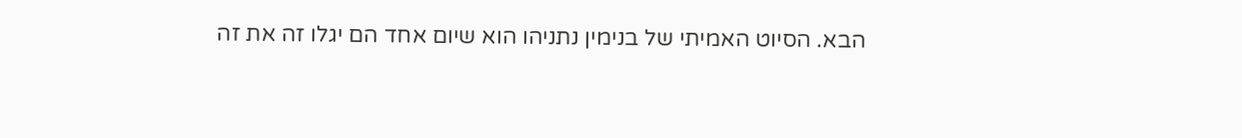הבא. הסיוט האמיתי של בנימין נתניהו הוא שיום אחד הם יגלו זה את זה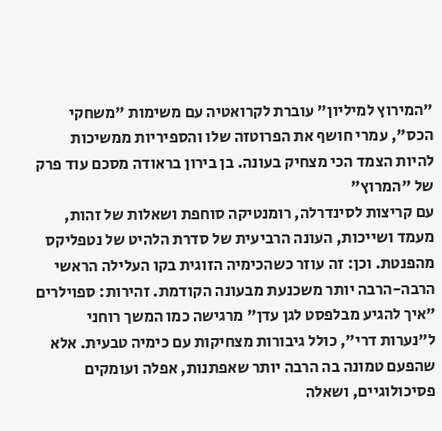"המירוץ למיליון" עוברת לקרואטיה עם משימות "משחקי הכס", עמרי חושף את הפרוטזה שלו והספיריות ממשיכות להיות הצמד הכי מצחיק בעונה. בן בירון בראודה מסכם עוד פרק של "המרוץ"
עם קריצות לסינדרלה, רומנטיקה סוחפת ושאלות של זהות, מעמד ושייכות, העונה הרביעית של סדרת הלהיט של נטפליקס מהפנטת. וכן: זה עוזר כשהכימיה הזוגית בקו העלילה הראשי הרבה-הרבה יותר משכנעת מבעונה הקודמת. זהירות: ספוילרים
"איך להגיע מבלפסט לגן עדן" מרגישה כמו המשך רוחני ל"נערות דרי", כולל גיבורות מצחיקות עם כימיה טבעית. אלא שהפעם טמונה בה הרבה יותר שאפתנות, אפלה ועומקים פסיכולוגיים, ושאלה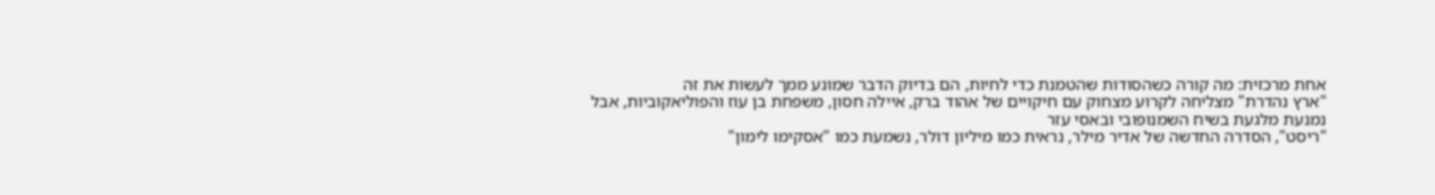אחת מרכזית: מה קורה כשהסודות שהטמנת כדי לחיות, הם בדיוק הדבר שמונע ממך לעשות את זה
"ארץ נהדרת" מצליחה לקרוע מצחוק עם חיקויים של אהוד ברק, איילה חסון, משפחת בן עוז והפוליאקוביות, אבל נמנעת מלגעת בשיח השמנופובי ובאסי עזר
"ריסט", הסדרה החדשה של אדיר מילר, נראית כמו מיליון דולר, נשמעת כמו "אסקימו לימון"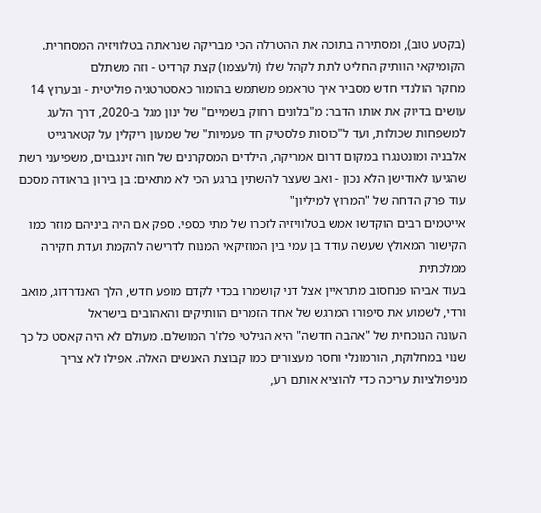(בקטע טוב), ומסתירה בתוכה את ההטרלה הכי מבריקה שנראתה בטלוויזיה המסחרית. הקומיקאי הוותיק החליט לתת לקהל שלו (ולעצמו) קצת קרדיט - וזה משתלם
מחקר הולנדי חדש מסביר איך טראמפ משתמש בהומור כאסטרטגיה פוליטית - ובערוץ 14 עושים בדיוק את אותו הדבר: מ"בלונים רחוק בשמיים" של ינון מגל ב-2020, דרך הלעג למשפחות שכולות, ועד ל"כוסות פלסטיק חד פעמיות" של שמעון ריקלין על קטארגייט
אלבניה ומונטנגרו במקום דרום אמריקה, הילדים המסקרנים של חוה זינגבוים, משפיעני רשת שהגיעו לאודישן הלא נכון - ואב שעצר להשתין ברגע הכי לא מתאים: בן בירון בראודה מסכם עוד פרק הדחה של "המרוץ למיליון"
אייטמים רבים הוקדשו אמש בטלוויזיה לזכרו של מתי כספי. ספק אם היה ביניהם מוזר כמו הקישור המאולץ שעשה עודד בן עמי בין המוזיקאי המנוח לדרישה להקמת ועדת חקירה ממלכתית
בעוד אביהו פנחסוב מתראיין אצל דני קושמרו בכדי לקדם מופע חדש, הלך האנדרדוג, מואב ורדי, לשמוע את סיפורו המרגש של אחד הזמרים הוותיקים והאהובים בישראל
העונה הנוכחית של "אהבה חדשה" היא הגילטי פלז'ר המושלם. מעולם לא היה קאסט כל כך שנוי במחלוקת, הורמונלי וחסר מעצורים כמו קבוצת האנשים האלה. אפילו לא צריך מניפולציות עריכה כדי להוציא אותם רע,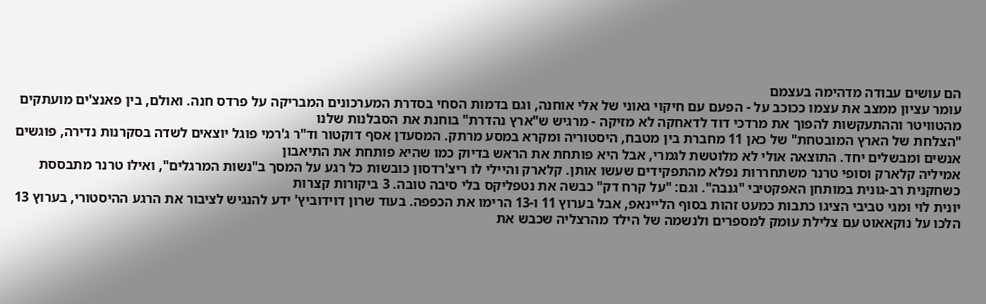הם עושים עבודה מדהימה בעצמם
עומר עציון ממצב את עצמו ככוכב על - הפעם עם חיקוי גאוני של אלי אוחנה, וגם בדמות הסחי בסדרת המערכונים המבריקה על פרדס חנה. ואולם, בין פאנצ'ים מועתקים מהטוויטר וההתעקשות להפוך את מרדכי דוד לדאחקה לא מזיקה - מרגיש ש"ארץ נהדרת" בוחנת את הסבלנות שלנו
"הצלחת של הארץ המובטחת" של כאן 11 מחברת בין מטבח, היסטוריה ומקרא במסע מרתק. המסעדן אסף דוקטור וד"ר ג'רמי פוגל יוצאים לשדה בסקרנות נדירה, פוגשים אנשים ומבשלים יחד. התוצאה אולי לא מלוטשת לגמרי, אבל היא פותחת את הראש בדיוק כמו שהיא פותחת את התיאבון
אמיליה קלארק וסופי טרנר משתחררות נפלא מהתפקידים שעשו אותן. קלארק והיילי לו ריצ'רדסון כובשות כל רגע על המסך ב"נשות המרגלים", ואילו טרנר מתבססת כשחקנית רב-גונית במותחן האפקטיבי "גנבה". וגם: "על קרח דק" כבשה את נטפליקס בלי סיבה טובה. 3 ביקורות קצרות
יונית לוי ומגי טביבי הציגו כתבות כמעט זהות בסוף הליינאפ, אבל בערוץ 11 ו-13 הרימו את הכפפה. בעוד שרון דוידוביץ' ידע להנגיש לציבור את הרגע ההיסטורי, בערוץ 13 הלכו על נוקאאוט עם צלילת עומק למספרים ולנשמה של הילד מהרצליה שכבש את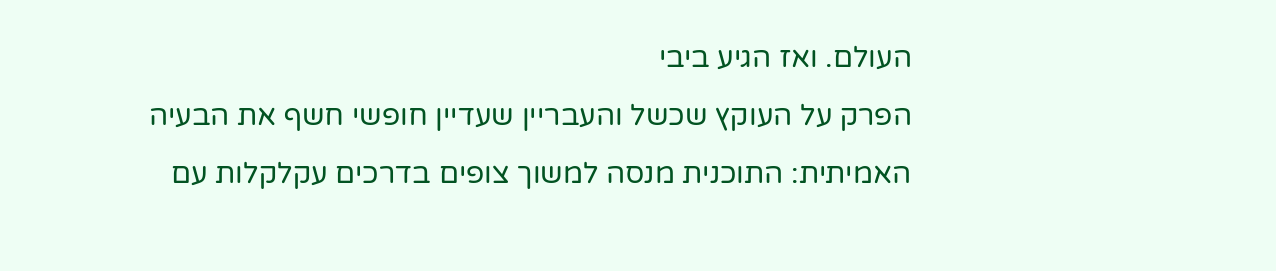העולם. ואז הגיע ביבי
הפרק על העוקץ שכשל והעבריין שעדיין חופשי חשף את הבעיה האמיתית: התוכנית מנסה למשוך צופים בדרכים עקלקלות עם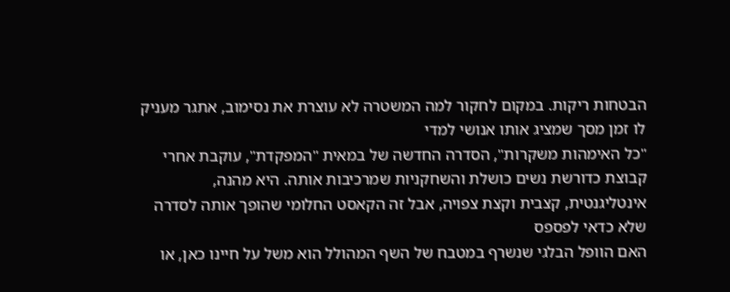הבטחות ריקות. במקום לחקור למה המשטרה לא עוצרת את נסימוב, אתגר מעניק לו זמן מסך שמציג אותו אנושי למדי
"כל האימהות משקרות", הסדרה החדשה של במאית "המפקדת", עוקבת אחרי קבוצת כדורשת נשים כושלת והשחקניות שמרכיבות אותה. היא מהנה, אינטליגנטית, קצבית וקצת צפויה, אבל זה הקאסט החלומי שהופך אותה לסדרה שלא כדאי לפספס
האם הוופל הבלגי שנשרף במטבח של השף המהולל הוא משל על חיינו כאן, או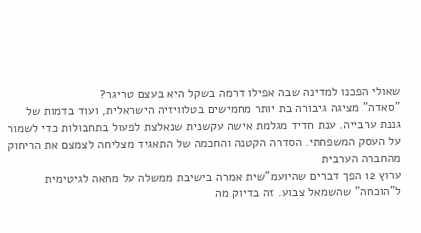שאולי הפכנו למדינה שבה אפילו דרמה בשקל היא בעצם טריגר?
"סאדה" מציגה גיבורה בת יותר מחמישים בטלוויזיה הישראלית, ועוד בדמות של גננת ערבייה. ענת חדיד מגלמת אישה עקשנית שנאלצת לפעול בתחבולות כדי לשמור על העסק המשפחתי. הסדרה הקטנה והחכמה של התאגיד מצליחה לצמצם את הריחוק מהחברה הערבית
ערוץ 12 הפך דברים שהיועמ"שית אמרה בישיבת ממשלה על מחאה לגיטימית ל"הוכחה" שהשמאל צבוע. זה בדיוק מה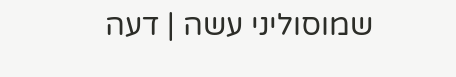שמוסוליני עשה | דעה